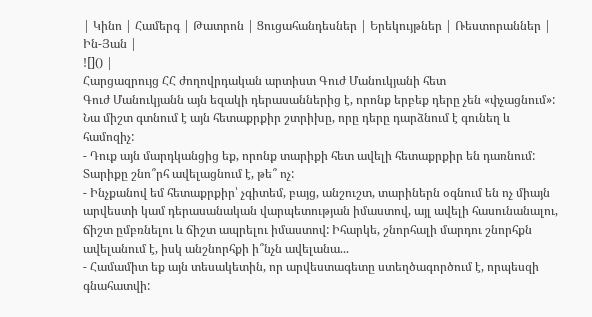| Կինո | Համերգ | Թատրոն | Ցուցահանդեսներ | Երեկույթներ | Ռեստորաններ | Ին-Յան |
![]() |
Հարցազրույց ՀՀ ժողովրդական արտիստ Գուժ Մանուկյանի հետ
Գուժ Մանուկյանն այն եզակի դերասաններից է, որոնք երբեք դերը չեն «փչացնում»: Նա միշտ գտնում է այն հետաքրքիր շտրիխը, որը դերը դարձնում է գունեղ և համոզիչ:
- Դուք այն մարդկանցից եք, որոնք տարիքի հետ ավելի հետաքրքիր են դառնում: Տարիքը շնո՞րհ ավելացնում է, թե՞ ոչ:
- Ինչքանով եմ հետաքրքիր՝ չգիտեմ, բայց, անշուշտ, տարիներն օգնում են ոչ միայն արվեստի կամ դերասանական վարպետության իմաստով, այլ ավելի հասունանալու, ճիշտ ըմբռնելու և ճիշտ ապրելու իմաստով: Իհարկե, շնորհալի մարդու շնորհքն ավելանում է, իսկ անշնորհքի ի՞նչն ավելանա...
- Համամիտ եք այն տեսակետին, որ արվեստագետը ստեղծագործում է, որպեսզի գնահատվի: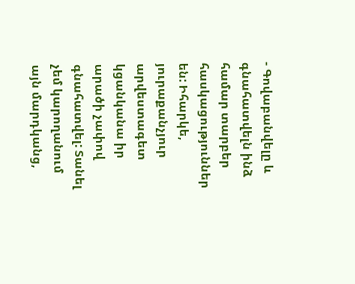- Գովաբանվելը և գնահատվելն ինձ համար տարբեր հասկացություններ են: Իհարկե, յուրաքանչյուր արվեստագետ կցանկանա իր արածի չափով գնահատվել: Տանել չեմ կարողանում այն մարդկանց,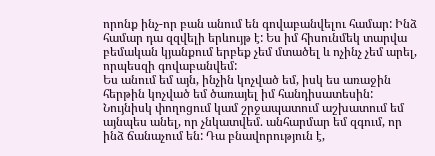որոնք ինչ-որ բան անում են գովաբանվելու համար: Ինձ համար դա զզվելի երևույթ է: Ես իմ հիսունմեկ տարվա բեմական կյանքում երբեք չեմ մտածել և ոչինչ չեմ արել, որպեսզի գովաբանվեմ:
Ես անում եմ այն, ինչին կոչված եմ, իսկ ես առաջին հերթին կոչված եմ ծառայել իմ հանդիսատեսին: Նույնիսկ փողոցում կամ շրջապատում աշխատում եմ այնպես անել, որ չնկատվեմ. անհարմար եմ զգում, որ ինձ ճանաչում են: Դա բնավորություն է,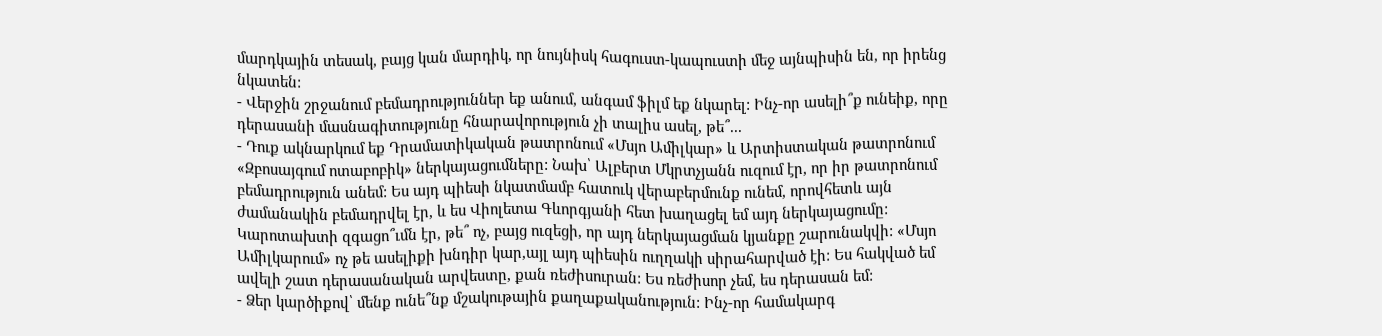մարդկային տեսակ, բայց կան մարդիկ, որ նույնիսկ հագուստ-կապուստի մեջ այնպիսին են, որ իրենց նկատեն:
- Վերջին շրջանում բեմադրություններ եք անում, անգամ ֆիլմ եք նկարել: Ինչ-որ ասելի՞ք ունեիք, որը դերասանի մասնագիտությունը հնարավորություն չի տալիս ասել, թե՞...
- Դուք ակնարկում եք Դրամատիկական թատրոնում «Մսյո Ամիլկար» և Արտիստական թատրոնում «Զբոսայգում ոտաբոբիկ» ներկայացումները: Նախ՝ Ալբերտ Մկրտչյանն ուզում էր, որ իր թատրոնում բեմադրություն անեմ: Ես այդ պիեսի նկատմամբ հատուկ վերաբերմունք ունեմ, որովհետև այն ժամանակին բեմադրվել էր, և ես Վիոլետա Գևորգյանի հետ խաղացել եմ այդ ներկայացումը:
Կարոտախտի զգացո՞ւմն էր, թե՞ ոչ, բայց ուզեցի, որ այդ ներկայացման կյանքը շարունակվի: «Մսյո Ամիլկարում» ոչ թե ասելիքի խնդիր կար,այլ այդ պիեսին ուղղակի սիրահարված էի: Ես հակված եմ ավելի շատ դերասանական արվեստը, քան ռեժիսուրան: Ես ռեժիսոր չեմ, ես դերասան եմ:
- Ձեր կարծիքով՝ մենք ունե՞նք մշակութային քաղաքականություն: Ինչ-որ համակարգ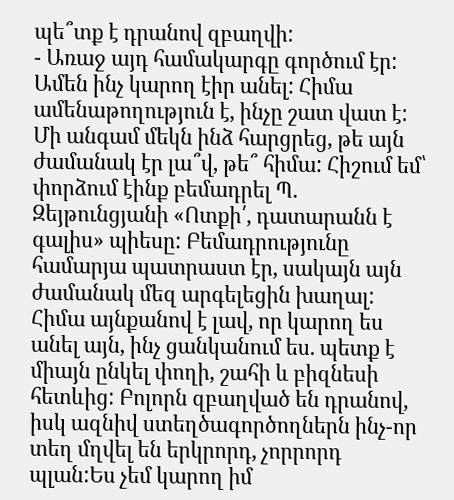պե՞տք է դրանով զբաղվի:
- Առաջ այդ համակարգը գործում էր: Ամեն ինչ կարող էիր անել: Հիմա ամենաթողություն է, ինչը շատ վատ է: Մի անգամ մեկն ինձ հարցրեց, թե այն ժամանակ էր լա՞վ, թե՞ հիմա: Հիշում եմ՝ փորձում էինք բեմադրել Պ. Զեյթունցյանի «Ոտքի՛, դատարանն է գալիս» պիեսը: Բեմադրությունը համարյա պատրաստ էր, սակայն այն ժամանակ մեզ արգելեցին խաղալ:
Հիմա այնքանով է լավ, որ կարող ես անել այն, ինչ ցանկանում ես. պետք է միայն ընկել փողի, շահի և բիզնեսի հետևից: Բոլորն զբաղված են դրանով, իսկ ազնիվ ստեղծագործողներն ինչ-որ տեղ մղվել են երկրորդ, չորրորդ պլան:Ես չեմ կարող իմ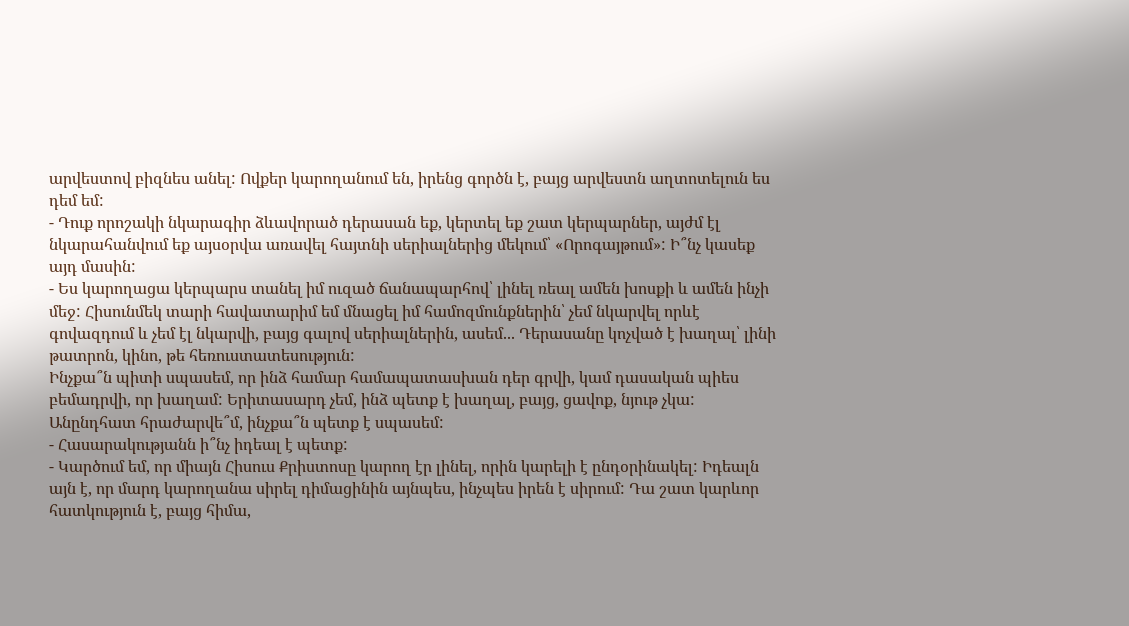արվեստով բիզնես անել: Ովքեր կարողանում են, իրենց գործն է, բայց արվեստն աղտոտելուն ես դեմ եմ:
- Դուք որոշակի նկարագիր ձևավորած դերասան եք, կերտել եք շատ կերպարներ, այժմ էլ նկարահանվում եք այսօրվա առավել հայտնի սերիալներից մեկում՝ «Որոգայթում»: Ի՞նչ կասեք այդ մասին:
- Ես կարողացա կերպարս տանել իմ ուզած ճանապարհով՝ լինել ռեալ ամեն խոսքի և ամեն ինչի մեջ: Հիսունմեկ տարի հավատարիմ եմ մնացել իմ համոզմունքներին՝ չեմ նկարվել որևէ գովազդում և չեմ էլ նկարվի, բայց գալով սերիալներին, ասեմ... Դերասանը կոչված է խաղալ՝ լինի թատրոն, կինո, թե հեռուստատեսություն:
Ինչքա՞ն պիտի սպասեմ, որ ինձ համար համապատասխան դեր գրվի, կամ դասական պիես բեմադրվի, որ խաղամ: Երիտասարդ չեմ, ինձ պետք է խաղալ, բայց, ցավոք, նյութ չկա: Անընդհատ հրաժարվե՞մ, ինչքա՞ն պետք է սպասեմ:
- Հասարակությանն ի՞նչ իդեալ է պետք:
- Կարծում եմ, որ միայն Հիսուս Քրիստոսը կարող էր լինել, որին կարելի է ընդօրինակել: Իդեալն այն է, որ մարդ կարողանա սիրել դիմացինին այնպես, ինչպես իրեն է սիրում: Դա շատ կարևոր հատկություն է, բայց հիմա,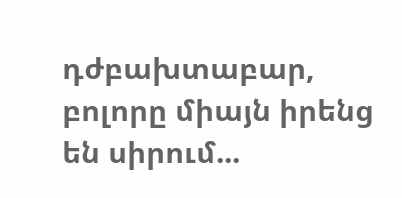դժբախտաբար, բոլորը միայն իրենց են սիրում...